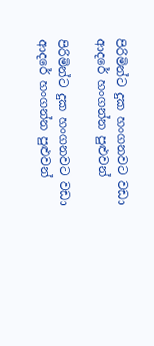පිරිමින්ට දුක හංගනවට වඩා ආදරේ හංගන්න පුළුවන්

පිරිමින්ට දුක හංගනවට වඩා ආදරේ හංගන්න පුළුවන්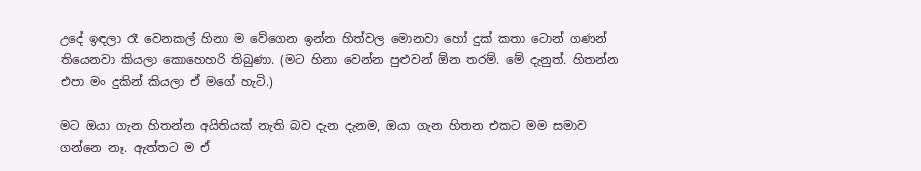උදේ ඉඳලා රෑ වෙනකල් හිනා ම වේගෙන ඉන්න හිත්වල මොනවා හෝ දුක් කතා ටොන් ගණන් තියෙනවා කියලා කොහෙහරි තිබුණා. (මට හිනා වෙන්න පුළුවන් ඕන තරම්. මේ දැනුත්. හිතන්න එපා මං දුකින් කියලා ඒ මගේ හැටි.)

මට ඔයා ගැන හිතන්න අයිතියක් නැති බව දැන දැනම, ඔයා ගැන හිතන එකට මම සමාව ගන්නෙ නෑ. ඇත්තට ම ඒ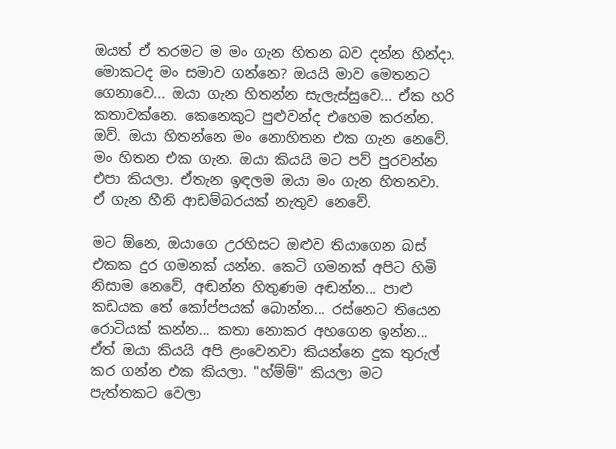ඔයත් ඒ තරමට ම මං ගැන හිතන බව දන්න හින්දා. මොකටද මං සමාව ගන්නෙ? ඔයයි මාව මෙතනට ගෙනාවෙ... ඔයා ගැන හිතන්න සැලැස්සුවෙ... ඒක හරි කතාවක්නෙ. කෙනෙකුට පුළුවන්ද එහෙම කරන්න. ඔව්. ඔයා හිතන්නෙ මං නොහිතන එක ගැන නෙවේ. මං හිතන එක ගැන. ඔයා කියයි මට පව් පුරවන්න එපා කියලා. ඒතැන ඉඳලම ඔයා මං ගැන හිතනවා. ඒ ගැන හීනි ආඩම්බරයක් නැතුව නෙවේ.

මට ඕනෙ, ඔයාගෙ උරහිසට ඔළුව තියාගෙන බස් එකක දුර ගමනක් යන්න. කෙටි ගමනක් අපිට හිමි නිසාම නෙවේ, අඬන්න හිතුණම අඬන්න... පාළු කඩයක තේ කෝප්පයක් බොන්න... රස්නෙට තියෙන රොටියක් කන්න... කතා නොකර අහගෙන ඉන්න... ඒත් ඔයා කියයි අපි ළංවෙනවා කියන්නෙ දුක තුරුල් කර ගන්න එක කියලා. "හ්ම්ම්" කියලා මට පැත්තකට වෙලා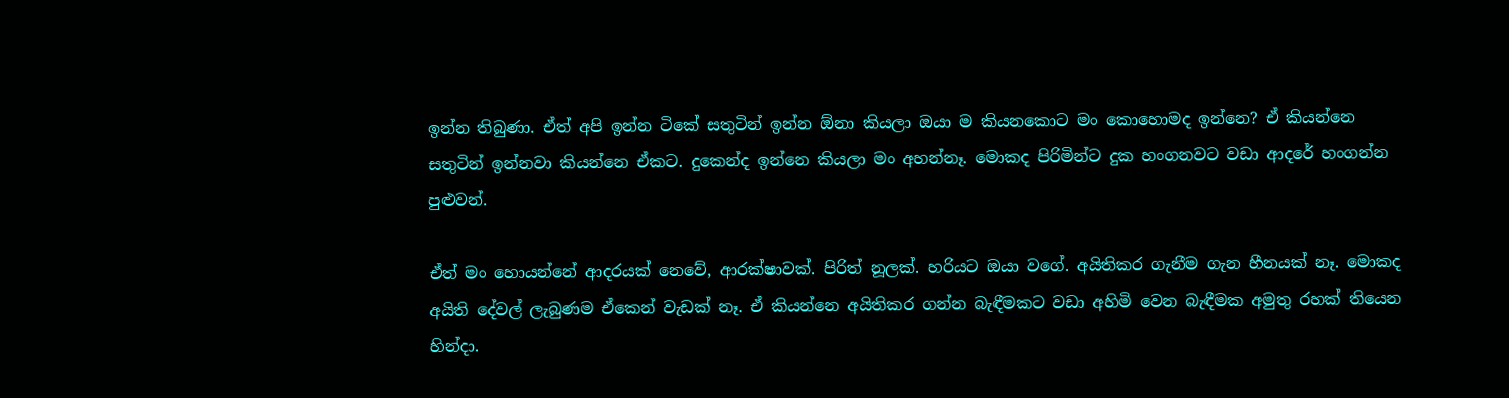ඉන්න තිබුණා. ඒත් අපි ඉන්න ටිකේ සතුටින් ඉන්න ඕනා කියලා ඔයා ම කියනකොට මං කොහොමද ඉන්නෙ? ඒ කියන්නෙ සතුටින් ඉන්නවා කියන්නෙ ඒකට. දුකෙන්ද ඉන්නෙ කියලා මං අහන්නෑ. මොකද පිරිමින්ට දුක හංගනවට වඩා ආදරේ හංගන්න පුළුවන්.

ඒත් මං හොයන්නේ ආදරයක් නෙවේ, ආරක්ෂාවක්. පිරිත් නූලක්. හරියට ඔයා වගේ. අයිතිකර ගැනීම ගැන හීනයක් නෑ. මොකද අයිති දේවල් ලැබුණම ඒකෙන් වැඩක් නෑ. ඒ කියන්නෙ අයිතිකර ගන්න බැඳීමකට වඩා අහිමි වෙන බැඳීමක අමුතු රහක් තියෙන හින්දා.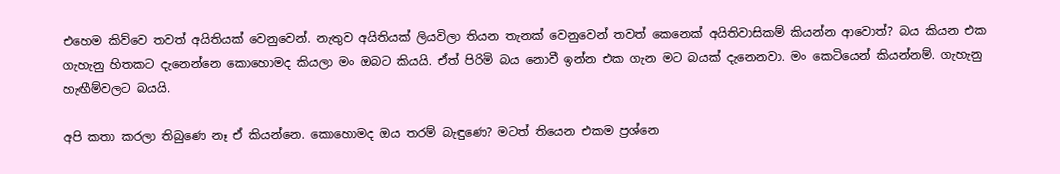එහෙම කිව්වෙ තවත් අයිතියක් වෙනුවෙන්. නැතුව අයිතියක් ලියවිලා තියන තැනක් වෙනුවෙන් තවත් කෙනෙක් අයිතිවාසිකම් කියන්න ආවොත්? බය කියන එක ගැහැනු හිතකට දැනෙන්නෙ කොහොමද කියලා මං ඔබට කියයි. ඒත් පිරිමි බය නොවී ඉන්න එක ගැන මට බයක් දැනෙනවා. මං කෙටියෙන් කියන්නම්. ගැහැනු හැඟීම්වලට බයයි.

අපි කතා කරලා තිබුණෙ නෑ ඒ කියන්නෙ. කොහොමද ඔය තරම් බැඳුණෙ? මටත් තියෙන එකම ප්‍රශ්නෙ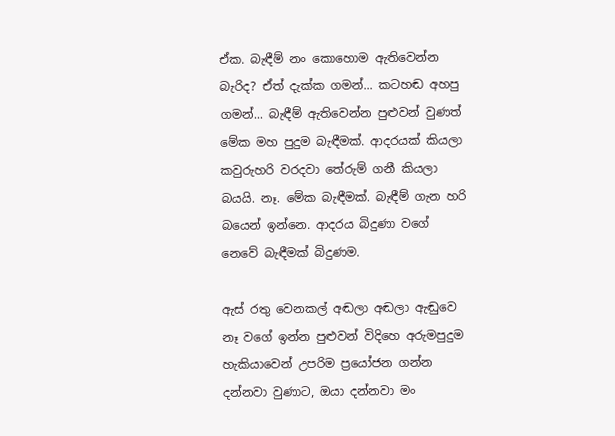ඒක. බැඳීම් නං කොහොම ඇතිවෙන්න බැරිද? ඒත් දැක්ක ගමන්... කටහඬ අහපු ගමන්... බැඳීම් ඇතිවෙන්න පුළුවන් වුණත් මේක මහ පුදුම බැඳීමක්. ආදරයක් කියලා කවුරුහරි වරදවා තේරුම් ගනී කියලා බයයි. නෑ. මේක බැඳීමක්. බැඳීම් ගැන හරි බයෙන් ඉන්නෙ. ආදරය බිදුණා වගේ නෙවේ බැඳීමක් බිදුණම.

ඇස් රතු වෙනකල් අඬලා අඬලා ඇඬුවෙ නෑ වගේ ඉන්න පුළුවන් විදිහෙ අරුමපුදුම හැකියාවෙන් උපරිම ප්‍රයෝජන ගන්න දන්නවා වුණාට, ඔයා දන්නවා මං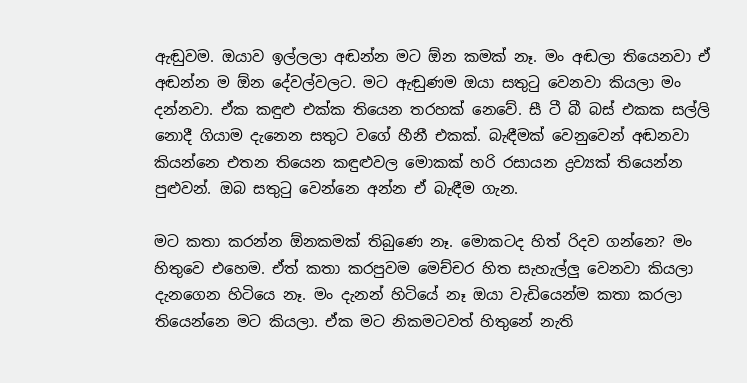ඇඬුවම. ඔයාව ඉල්ලලා අඬන්න මට ඕන කමක් නෑ. මං අඬලා තියෙනවා ඒ අඬන්න ම ඕන දේවල්වලට. මට ඇඬුණම ඔයා සතුටු වෙනවා කියලා මං දන්නවා. ඒක කඳුළු එක්ක තියෙන තරහක් නෙවේ. සී ටී බී බස් එකක සල්ලි නොදී ගියාම දැනෙන සතුට වගේ හීනී එකක්. බැඳීමක් වෙනුවෙන් අඬනවා කියන්නෙ එතන තියෙන කඳුළුවල මොකක් හරි රසායන ද්‍රව්‍යක් තියෙන්න පුළුවන්. ඔබ සතුටු වෙන්නෙ අන්න ඒ බැඳීම ගැන.

මට කතා කරන්න ඕනකමක් තිබුණෙ නෑ. මොකටද හිත් රිදව ගන්නෙ? මං හිතුවෙ එහෙම. ඒත් කතා කරපුවම මෙච්චර හිත සැහැල්ලු වෙනවා කියලා දැනගෙන හිටියෙ නෑ. මං දැනන් හිටියේ නෑ ඔයා වැඩියෙන්ම කතා කරලා තියෙන්නෙ මට කියලා. ඒක මට නිකමටවත් හිතුනේ නැති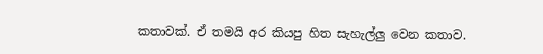කතාවක්. ඒ තමයි අර කියපු හිත සැහැල්ලු වෙන කතාව.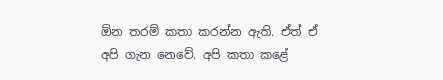ඕන තරම් කතා කරන්න ඇති. ඒත් ඒ අපි ගැන නෙවේ. අපි කතා කළේ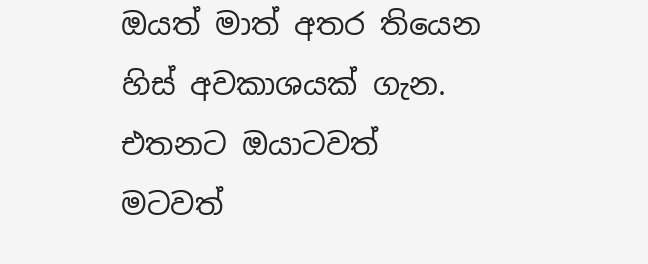ඔයත් මාත් අතර තියෙන හිස් අවකාශයක් ගැන. එතනට ඔයාටවත් මටවත්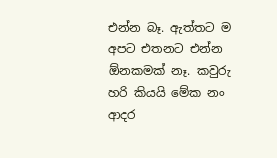එන්න බෑ. ඇත්තට ම අපට එතනට එන්න ඕනකමක් නෑ. කවුරු හරි කියයි මේක නං ආදර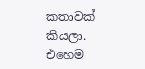කතාවක් කියලා. එහෙම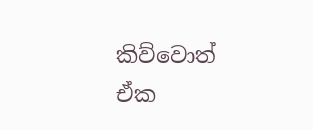කිව්වොත් ඒක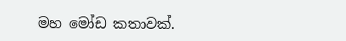මහ මෝඩ කතාවක්.